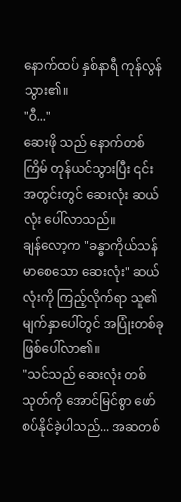နောက်ထပ် နှစ်နာရီ ကုန်လွန်သွား၏။
"ဝီ..."
ဆေးဖို သည် နောက်တစ်ကြိမ် တုန်ယင်သွားပြီး ၎င်းအတွင်းတွင် ဆေးလုံး ဆယ်လုံး ပေါ်လာသည်။
ချန်လော့က "ခန္ဓာကိုယ်သန်မာစေသော ဆေးလုံး" ဆယ်လုံးကို ကြည့်လိုက်ရာ သူ၏ မျက်နှာပေါ်တွင် အပြုံးတစ်ခု ဖြစ်ပေါ်လာ၏။
"သင်သည် ဆေးလုံး တစ်သုတ်ကို အောင်မြင်စွာ ဖော်စပ်နိုင်ခဲ့ပါသည်... အဆတစ်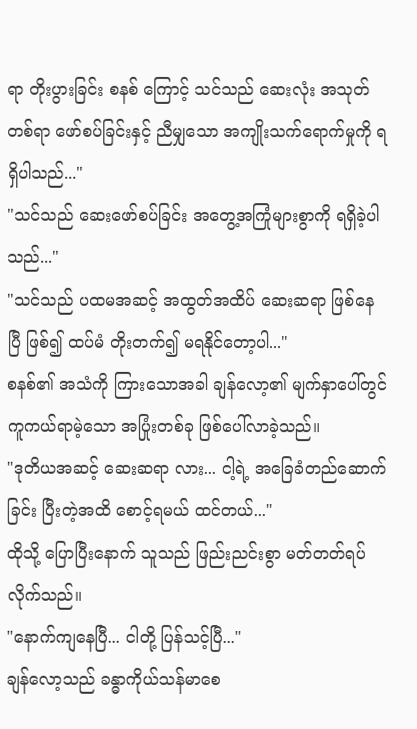ရာ တိုးပွားခြင်း စနစ် ကြောင့် သင်သည် ဆေးလုံး အသုတ်တစ်ရာ ဖော်စပ်ခြင်းနှင့် ညီမျှသော အကျိုးသက်ရောက်မှုကို ရရှိပါသည်..."
"သင်သည် ဆေးဖော်စပ်ခြင်း အတွေ့အကြုံများစွာကို ရရှိခဲ့ပါသည်..."
"သင်သည် ပထမအဆင့် အထွတ်အထိပ် ဆေးဆရာ ဖြစ်နေပြီ ဖြစ်၍ ထပ်မံ တိုးတက်၍ မရနိုင်တော့ပါ..."
စနစ်၏ အသံကို ကြားသောအခါ ချန်လော့၏ မျက်နှာပေါ်တွင် ကူကယ်ရာမဲ့သော အပြုံးတစ်ခု ဖြစ်ပေါ်လာခဲ့သည်။
"ဒုတိယအဆင့် ဆေးဆရာ လား... ငါ့ရဲ့ အခြေခံတည်ဆောက်ခြင်း ပြီးတဲ့အထိ စောင့်ရမယ် ထင်တယ်..."
ထိုသို့ ပြောပြီးနောက် သူသည် ဖြည်းညင်းစွာ မတ်တတ်ရပ်လိုက်သည်။
"နောက်ကျနေပြီ... ငါတို့ ပြန်သင့်ပြီ..."
ချန်လော့သည် ခန္ဓာကိုယ်သန်မာစေ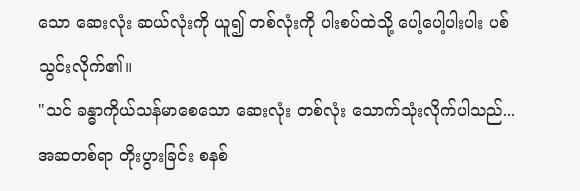သော ဆေးလုံး ဆယ်လုံးကို ယူ၍ တစ်လုံးကို ပါးစပ်ထဲသို့ ပေါ့ပေါ့ပါးပါး ပစ်သွင်းလိုက်၏။
"သင် ခန္ဓာကိုယ်သန်မာစေသော ဆေးလုံး တစ်လုံး သောက်သုံးလိုက်ပါသည်... အဆတစ်ရာ တိုးပွားခြင်း စနစ်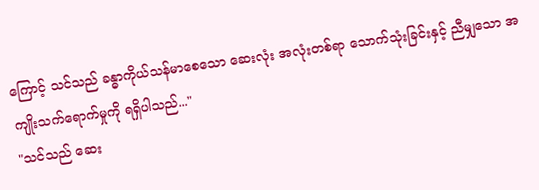ကြောင့် သင်သည် ခန္ဓာကိုယ်သန်မာစေသော ဆေးလုံး အလုံးတစ်ရာ သောက်သုံးခြင်းနှင့် ညီမျှသော အကျိုးသက်ရောက်မှုကို ရရှိပါသည်..."
"သင်သည် ဆေး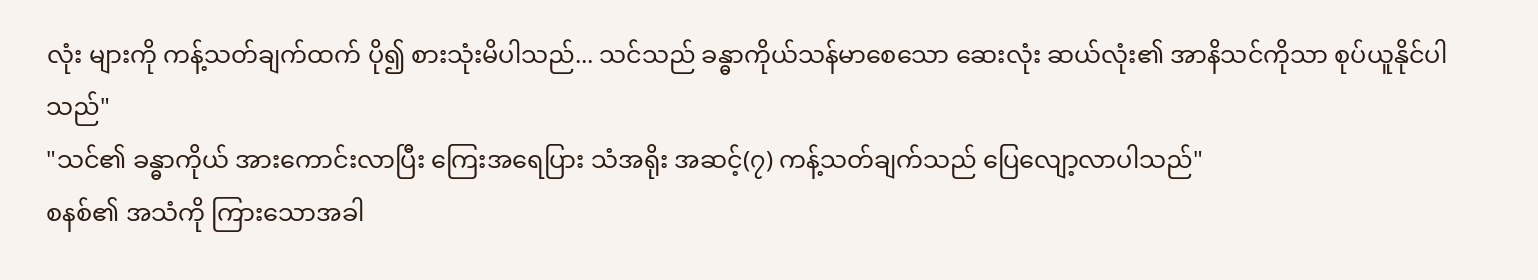လုံး များကို ကန့်သတ်ချက်ထက် ပို၍ စားသုံးမိပါသည်... သင်သည် ခန္ဓာကိုယ်သန်မာစေသော ဆေးလုံး ဆယ်လုံး၏ အာနိသင်ကိုသာ စုပ်ယူနိုင်ပါသည်"
"သင်၏ ခန္ဓာကိုယ် အားကောင်းလာပြီး ကြေးအရေပြား သံအရိုး အဆင့်(၇) ကန့်သတ်ချက်သည် ပြေလျော့လာပါသည်"
စနစ်၏ အသံကို ကြားသောအခါ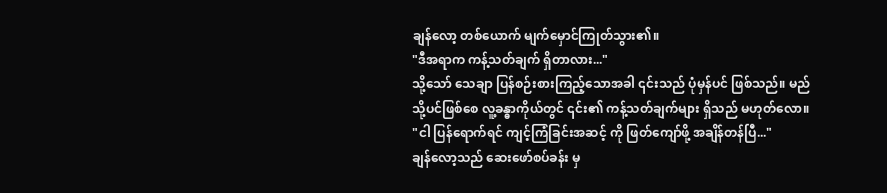ချန်လော့ တစ်ယောက် မျက်မှောင်ကြုတ်သွား၏။
"ဒီအရာက ကန့်သတ်ချက် ရှိတာလား..."
သို့သော် သေချာ ပြန်စဉ်းစားကြည့်သောအခါ ၎င်းသည် ပုံမှန်ပင် ဖြစ်သည်။ မည်သို့ပင်ဖြစ်စေ လူ့ခန္ဓာကိုယ်တွင် ၎င်း၏ ကန့်သတ်ချက်များ ရှိသည် မဟုတ်လော။
"ငါ ပြန်ရောက်ရင် ကျင့်ကြံခြင်းအဆင့် ကို ဖြတ်ကျော်ဖို့ အချိန်တန်ပြီ..."
ချန်လော့သည် ဆေးဖော်စပ်ခန်း မှ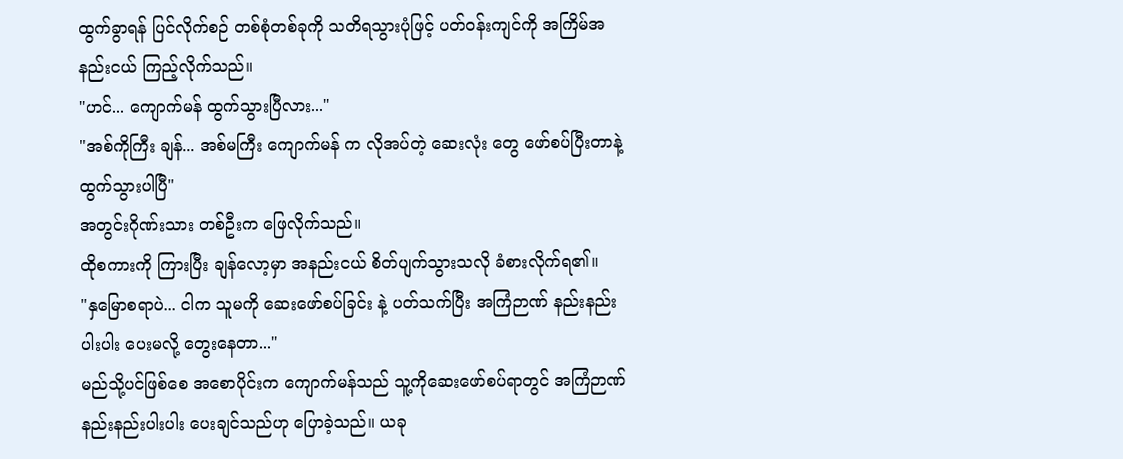ထွက်ခွာရန် ပြင်လိုက်စဉ် တစ်စုံတစ်ခုကို သတိရသွားပုံဖြင့် ပတ်ဝန်းကျင်ကို အကြိမ်အနည်းငယ် ကြည့်လိုက်သည်။
"ဟင်... ကျောက်မန် ထွက်သွားပြီလား..."
"အစ်ကိုကြီး ချန်... အစ်မကြီး ကျောက်မန် က လိုအပ်တဲ့ ဆေးလုံး တွေ ဖော်စပ်ပြီးတာနဲ့ ထွက်သွားပါပြီ"
အတွင်းဂိုဏ်းသား တစ်ဦးက ဖြေလိုက်သည်။
ထိုစကားကို ကြားပြီး ချန်လော့မှာ အနည်းငယ် စိတ်ပျက်သွားသလို ခံစားလိုက်ရ၏။
"နှမြောစရာပဲ... ငါက သူမကို ဆေးဖော်စပ်ခြင်း နဲ့ ပတ်သက်ပြီး အကြံဉာဏ် နည်းနည်းပါးပါး ပေးမလို့ တွေးနေတာ..."
မည်သို့ပင်ဖြစ်စေ အစောပိုင်းက ကျောက်မန်သည် သူ့ကိုဆေးဖော်စပ်ရာတွင် အကြံဉာဏ် နည်းနည်းပါးပါး ပေးချင်သည်ဟု ပြောခဲ့သည်။ ယခု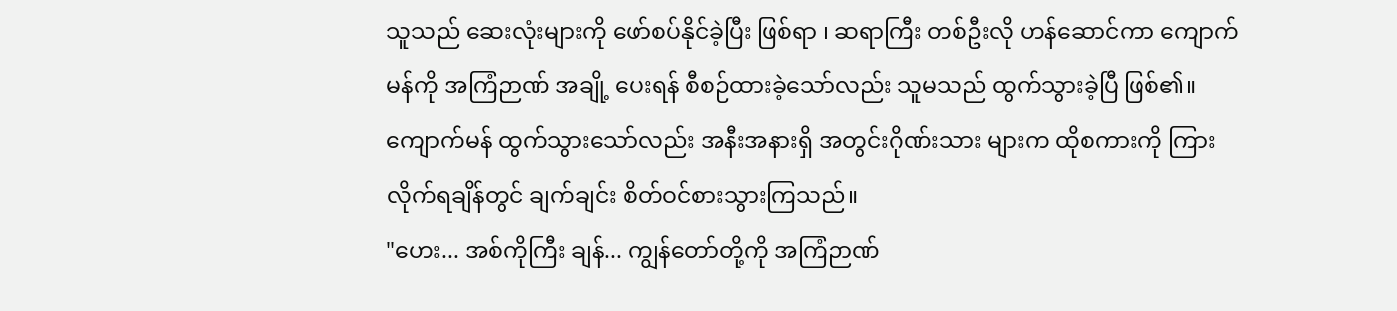သူသည် ဆေးလုံးများကို ဖော်စပ်နိုင်ခဲ့ပြီး ဖြစ်ရာ ၊ ဆရာကြီး တစ်ဦးလို ဟန်ဆောင်ကာ ကျောက်မန်ကို အကြံဉာဏ် အချို့ ပေးရန် စီစဉ်ထားခဲ့သော်လည်း သူမသည် ထွက်သွားခဲ့ပြီ ဖြစ်၏။
ကျောက်မန် ထွက်သွားသော်လည်း အနီးအနားရှိ အတွင်းဂိုဏ်းသား များက ထိုစကားကို ကြားလိုက်ရချိန်တွင် ချက်ချင်း စိတ်ဝင်စားသွားကြသည်။
"ဟေး... အစ်ကိုကြီး ချန်... ကျွန်တော်တို့ကို အကြံဉာဏ်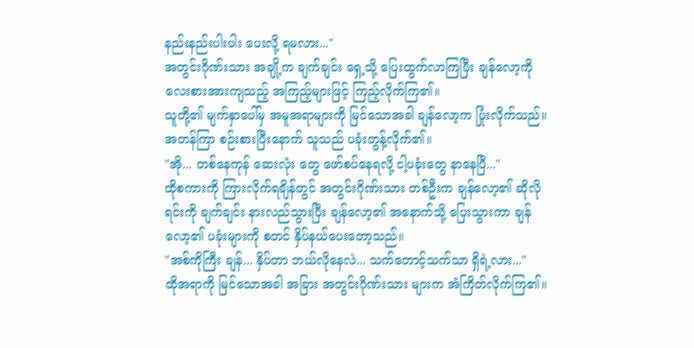နည်းနည်းပါးပါး ပေးလို့ ရမလား..."
အတွင်းဂိုဏ်းသား အချို့က ချက်ချင်း ရှေ့သို့ ပြေးထွက်လာကြပြီး ချန်လော့ကို လေးစားအားကျသည့် အကြည့်များဖြင့် ကြည့်လိုက်ကြ၏။
သူတို့၏ မျက်နှာပေါ်မှ အမူအရာများကို မြင်သောအခါ ချန်လော့က ပြုံးလိုက်သည်။ အတန်ကြာ စဉ်းစားပြီးနောက် သူသည် ပခုံးတွန့်လိုက်၏။
"အို... တစ်နေကုန် ဆေးလုံး တွေ ဖော်စပ်နေရလို့ ငါ့ပခုံးတွေ နာနေပြီ..."
ထိုစကားကို ကြားလိုက်ရချိန်တွင် အတွင်းဂိုဏ်းသား တစ်ဦးက ချန်လော့၏ ဆိုလိုရင်းကို ချက်ချင်း နားလည်သွားပြီး ချန်လော့၏ အနောက်သို့ ပြေးသွားကာ ချန်လော့၏ ပခုံးများကို စတင် နှိပ်နယ်ပေးတော့သည်။
"အစ်ကိုကြီး ချန်... နှိပ်တာ ဘယ်လိုနေလဲ... သက်တောင့်သက်သာ ရှိရဲ့လား..."
ထိုအရာကို မြင်သောအခါ အခြား အတွင်းဂိုဏ်းသား များက အံကြိတ်လိုက်ကြ၏။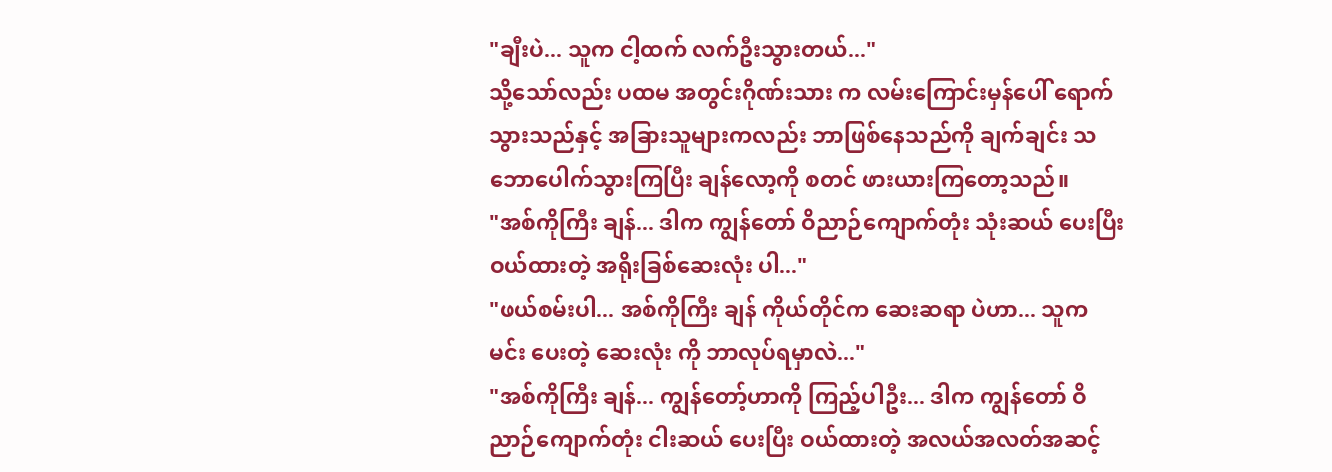"ချီးပဲ... သူက ငါ့ထက် လက်ဦးသွားတယ်..."
သို့သော်လည်း ပထမ အတွင်းဂိုဏ်းသား က လမ်းကြောင်းမှန်ပေါ် ရောက်သွားသည်နှင့် အခြားသူများကလည်း ဘာဖြစ်နေသည်ကို ချက်ချင်း သဘောပေါက်သွားကြပြီး ချန်လော့ကို စတင် ဖားယားကြတော့သည်။
"အစ်ကိုကြီး ချန်... ဒါက ကျွန်တော် ဝိညာဉ်ကျောက်တုံး သုံးဆယ် ပေးပြီး ဝယ်ထားတဲ့ အရိုးခြစ်ဆေးလုံး ပါ..."
"ဖယ်စမ်းပါ... အစ်ကိုကြီး ချန် ကိုယ်တိုင်က ဆေးဆရာ ပဲဟာ... သူက မင်း ပေးတဲ့ ဆေးလုံး ကို ဘာလုပ်ရမှာလဲ..."
"အစ်ကိုကြီး ချန်... ကျွန်တော့်ဟာကို ကြည့်ပါဦး... ဒါက ကျွန်တော် ဝိညာဉ်ကျောက်တုံး ငါးဆယ် ပေးပြီး ဝယ်ထားတဲ့ အလယ်အလတ်အဆင့်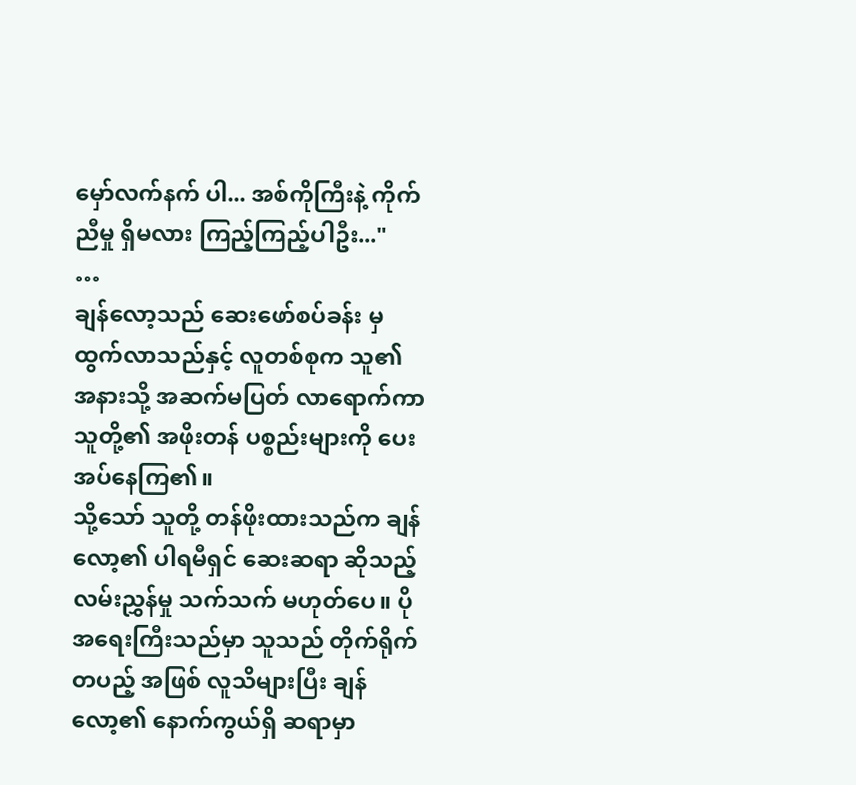မှော်လက်နက် ပါ... အစ်ကိုကြီးနဲ့ ကိုက်ညီမှု ရှိမလား ကြည့်ကြည့်ပါဦး..."
…
ချန်လော့သည် ဆေးဖော်စပ်ခန်း မှ ထွက်လာသည်နှင့် လူတစ်စုက သူ၏ အနားသို့ အဆက်မပြတ် လာရောက်ကာ သူတို့၏ အဖိုးတန် ပစ္စည်းများကို ပေးအပ်နေကြ၏။
သို့သော် သူတို့ တန်ဖိုးထားသည်က ချန်လော့၏ ပါရမီရှင် ဆေးဆရာ ဆိုသည့် လမ်းညွှန်မှု သက်သက် မဟုတ်ပေ။ ပိုအရေးကြီးသည်မှာ သူသည် တိုက်ရိုက်တပည့် အဖြစ် လူသိများပြီး ချန်လော့၏ နောက်ကွယ်ရှိ ဆရာမှာ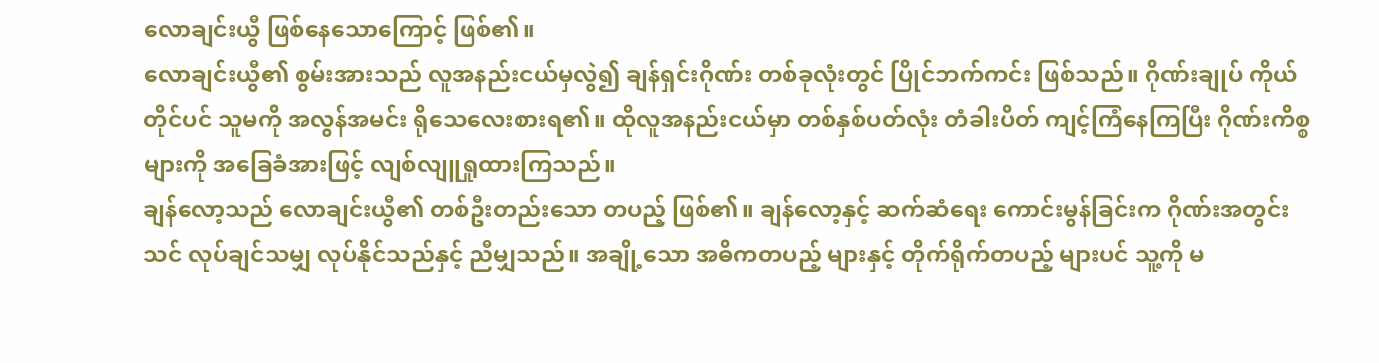လောချင်းယွီ ဖြစ်နေသောကြောင့် ဖြစ်၏။
လောချင်းယွီ၏ စွမ်းအားသည် လူအနည်းငယ်မှလွဲ၍ ချန်ရှင်းဂိုဏ်း တစ်ခုလုံးတွင် ပြိုင်ဘက်ကင်း ဖြစ်သည်။ ဂိုဏ်းချုပ် ကိုယ်တိုင်ပင် သူမကို အလွန်အမင်း ရိုသေလေးစားရ၏။ ထိုလူအနည်းငယ်မှာ တစ်နှစ်ပတ်လုံး တံခါးပိတ် ကျင့်ကြံနေကြပြီး ဂိုဏ်းကိစ္စများကို အခြေခံအားဖြင့် လျစ်လျူရှုထားကြသည်။
ချန်လော့သည် လောချင်းယွီ၏ တစ်ဦးတည်းသော တပည့် ဖြစ်၏။ ချန်လော့နှင့် ဆက်ဆံရေး ကောင်းမွန်ခြင်းက ဂိုဏ်းအတွင်း သင် လုပ်ချင်သမျှ လုပ်နိုင်သည်နှင့် ညီမျှသည်။ အချို့သော အဓိကတပည့် များနှင့် တိုက်ရိုက်တပည့် များပင် သူ့ကို မ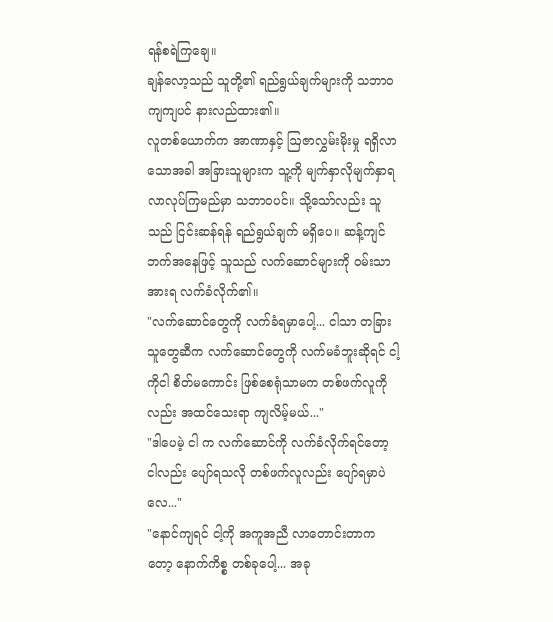ရန်စရဲကြချေ။
ချန်လော့သည် သူတို့၏ ရည်ရွယ်ချက်များကို သဘာဝကျကျပင် နားလည်ထား၏။
လူတစ်ယောက်က အာဏာနှင့် ဩဇာလွှမ်းမိုးမှု ရရှိလာသောအခါ အခြားသူများက သူ့ကို မျက်နှာလိုမျက်နှာရ လာလုပ်ကြမည်မှာ သဘာဝပင်။ သို့သော်လည်း သူသည် ငြင်းဆန်ရန် ရည်ရွယ်ချက် မရှိပေ။ ဆန့်ကျင်ဘက်အနေဖြင့် သူသည် လက်ဆောင်များကို ဝမ်းသာအားရ လက်ခံလိုက်၏။
"လက်ဆောင်တွေကို လက်ခံရမှာပေါ့... ငါသာ တခြားသူတွေဆီက လက်ဆောင်တွေကို လက်မခံဘူးဆိုရင် ငါ့ကိုငါ စိတ်မကောင်း ဖြစ်စေရုံသာမက တစ်ဖက်လူကိုလည်း အထင်သေးရာ ကျလိမ့်မယ်..."
"ဒါပေမဲ့ ငါ က လက်ဆောင်ကို လက်ခံလိုက်ရင်တော့ ငါလည်း ပျော်ရသလို တစ်ဖက်လူလည်း ပျော်ရမှာပဲလေ..."
"နောင်ကျရင် ငါ့ကို အကူအညီ လာတောင်းတာကတော့ နောက်ကိစ္စ တစ်ခုပေါ့... အခု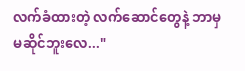လက်ခံထားတဲ့ လက်ဆောင်တွေနဲ့ ဘာမှ မဆိုင်ဘူးလေ..."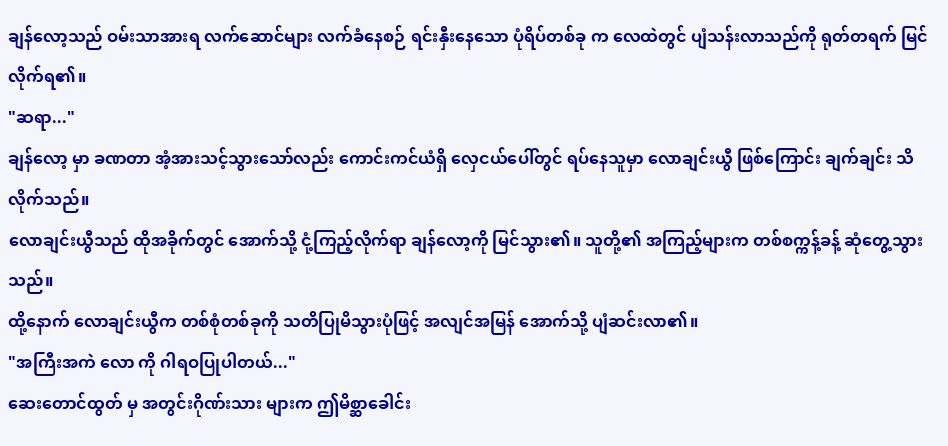ချန်လော့သည် ဝမ်းသာအားရ လက်ဆောင်များ လက်ခံနေစဉ် ရင်းနှီးနေသော ပုံရိပ်တစ်ခု က လေထဲတွင် ပျံသန်းလာသည်ကို ရုတ်တရက် မြင်လိုက်ရ၏။
"ဆရာ..."
ချန်လော့ မှာ ခဏတာ အံ့အားသင့်သွားသော်လည်း ကောင်းကင်ယံရှိ လှေငယ်ပေါ်တွင် ရပ်နေသူမှာ လောချင်းယွီ ဖြစ်ကြောင်း ချက်ချင်း သိလိုက်သည်။
လောချင်းယွီသည် ထိုအခိုက်တွင် အောက်သို့ ငုံ့ကြည့်လိုက်ရာ ချန်လော့ကို မြင်သွား၏။ သူတို့၏ အကြည့်များက တစ်စက္ကန့်ခန့် ဆုံတွေ့သွားသည်။
ထို့နောက် လောချင်းယွီက တစ်စုံတစ်ခုကို သတိပြုမိသွားပုံဖြင့် အလျင်အမြန် အောက်သို့ ပျံဆင်းလာ၏။
"အကြီးအကဲ လော ကို ဂါရဝပြုပါတယ်..."
ဆေးတောင်ထွတ် မှ အတွင်းဂိုဏ်းသား များက ဤမိစ္ဆာခေါင်း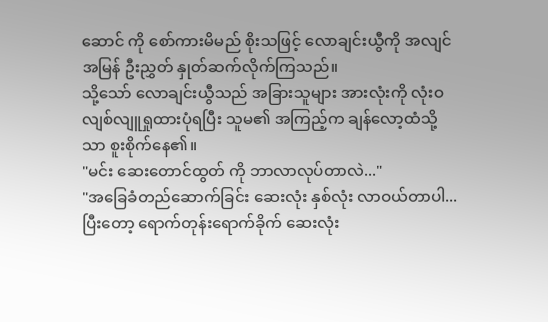ဆောင် ကို စော်ကားမိမည် စိုးသဖြင့် လောချင်းယွီကို အလျင်အမြန် ဦးညွှတ် နှုတ်ဆက်လိုက်ကြသည်။
သို့သော် လောချင်းယွီသည် အခြားသူများ အားလုံးကို လုံးဝ လျစ်လျူရှုထားပုံရပြီး သူမ၏ အကြည့်က ချန်လော့ထံသို့သာ စူးစိုက်နေ၏။
"မင်း ဆေးတောင်ထွတ် ကို ဘာလာလုပ်တာလဲ..."
"အခြေခံတည်ဆောက်ခြင်း ဆေးလုံး နှစ်လုံး လာဝယ်တာပါ... ပြီးတော့ ရောက်တုန်းရောက်ခိုက် ဆေးလုံး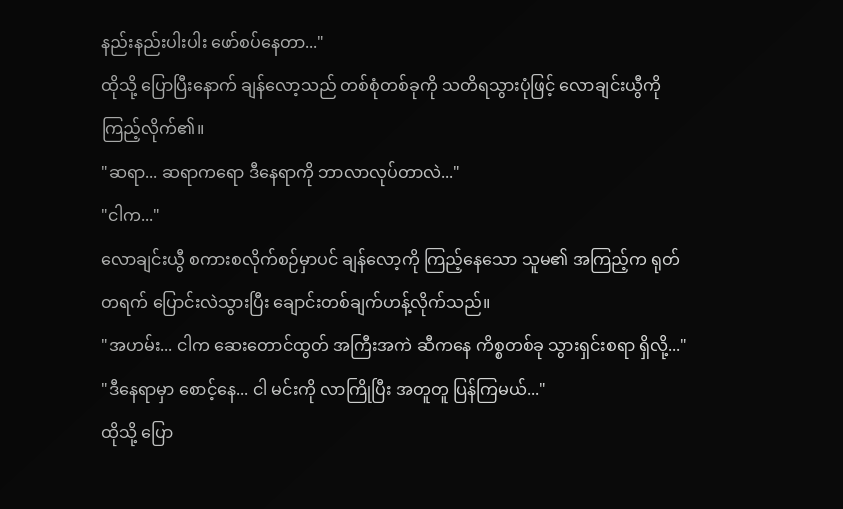နည်းနည်းပါးပါး ဖော်စပ်နေတာ..."
ထိုသို့ ပြောပြီးနောက် ချန်လော့သည် တစ်စုံတစ်ခုကို သတိရသွားပုံဖြင့် လောချင်းယွီကို ကြည့်လိုက်၏။
"ဆရာ... ဆရာကရော ဒီနေရာကို ဘာလာလုပ်တာလဲ..."
"ငါက..."
လောချင်းယွီ စကားစလိုက်စဉ်မှာပင် ချန်လော့ကို ကြည့်နေသော သူမ၏ အကြည့်က ရုတ်တရက် ပြောင်းလဲသွားပြီး ချောင်းတစ်ချက်ဟန့်လိုက်သည်။
"အဟမ်း... ငါက ဆေးတောင်ထွတ် အကြီးအကဲ ဆီကနေ ကိစ္စတစ်ခု သွားရှင်းစရာ ရှိလို့..."
"ဒီနေရာမှာ စောင့်နေ... ငါ မင်းကို လာကြိုပြီး အတူတူ ပြန်ကြမယ်..."
ထိုသို့ ပြော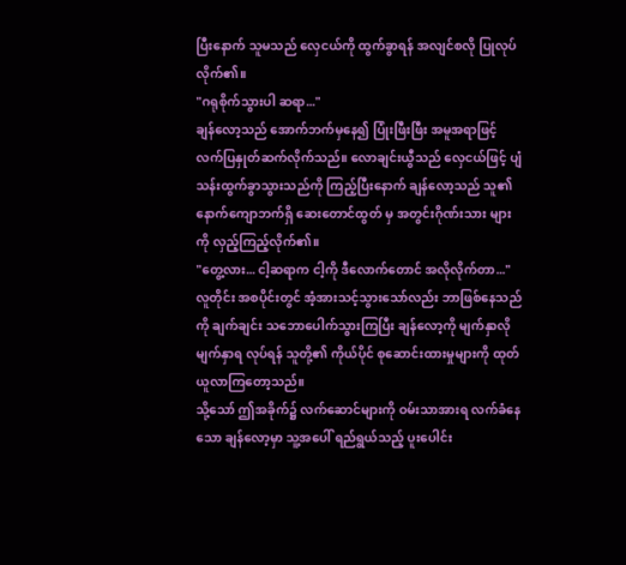ပြီးနောက် သူမသည် လှေငယ်ကို ထွက်ခွာရန် အလျင်စလို ပြုလုပ်လိုက်၏။
"ဂရုစိုက်သွားပါ ဆရာ..."
ချန်လော့သည် အောက်ဘက်မှနေ၍ ပြုံးဖြီးဖြီး အမူအရာဖြင့် လက်ပြနှုတ်ဆက်လိုက်သည်။ လောချင်းယွီသည် လှေငယ်ဖြင့် ပျံသန်းထွက်ခွာသွားသည်ကို ကြည့်ပြီးနောက် ချန်လော့သည် သူ၏ နောက်ကျောဘက်ရှိ ဆေးတောင်ထွတ် မှ အတွင်းဂိုဏ်းသား များကို လှည့်ကြည့်လိုက်၏။
"တွေ့လား... ငါ့ဆရာက ငါ့ကို ဒီလောက်တောင် အလိုလိုက်တာ..."
လူတိုင်း အစပိုင်းတွင် အံ့အားသင့်သွားသော်လည်း ဘာဖြစ်နေသည်ကို ချက်ချင်း သဘောပေါက်သွားကြပြီး ချန်လော့ကို မျက်နှာလိုမျက်နှာရ လုပ်ရန် သူတို့၏ ကိုယ်ပိုင် စုဆောင်းထားမှုများကို ထုတ်ယူလာကြတော့သည်။
သို့သော် ဤအခိုက်၌ လက်ဆောင်များကို ဝမ်းသာအားရ လက်ခံနေသော ချန်လော့မှာ သူ့အပေါ် ရည်ရွယ်သည့် ပူးပေါင်း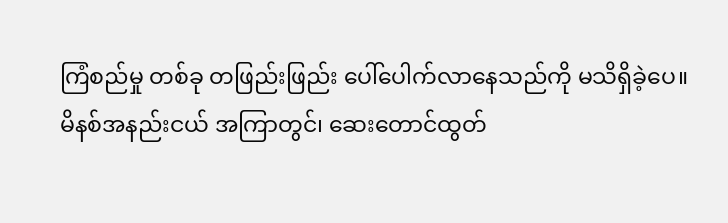ကြံစည်မှု တစ်ခု တဖြည်းဖြည်း ပေါ်ပေါက်လာနေသည်ကို မသိရှိခဲ့ပေ။
မိနစ်အနည်းငယ် အကြာတွင်၊ ဆေးတောင်ထွတ်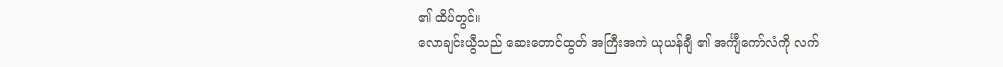၏ ထိပ်တွင်။
လောချင်းယွီသည် ဆေးတောင်ထွတ် အကြီးအကဲ ယုယန်ချီ ၏ အင်္ကျီကော်လံကို လက်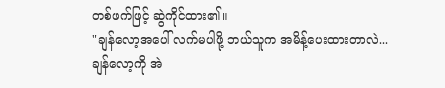တစ်ဖက်ဖြင့် ဆွဲကိုင်ထား၏။
"ချန်လော့အပေါ် လက်မပါဖို့ ဘယ်သူက အမိန့်ပေးထားတာလဲ... ချန်လော့ကို အဲ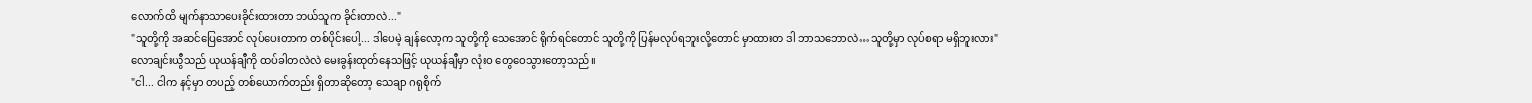လောက်ထိ မျက်နာသာပေးခိုင်းထားတာ ဘယ်သူက ခိုင်းတာလဲ..."
"သူတို့ကို အဆင်ပြေအောင် လုပ်ပေးတာက တစ်ပိုင်းပေါ့... ဒါပေမဲ့ ချန်လော့က သူတို့ကို သေအောင် ရိုက်ရင်တောင် သူတို့ကို ပြန်မလုပ်ရဘူးလို့တောင် မှာထားတ ဒါ ဘာသဘောလဲ…သူတို့မှာ လုပ်စရာ မရှိဘူးလား"
လောချင်းယွီသည် ယုယန်ချီကို ထပ်ခါတလဲလဲ မေးခွန်းထုတ်နေသဖြင့် ယုယန်ချီမှာ လုံးဝ တွေဝေသွားတော့သည်။
"ငါ... ငါက နင့်မှာ တပည့် တစ်ယောက်တည်း ရှိတာဆိုတော့ သေချာ ဂရုစိုက်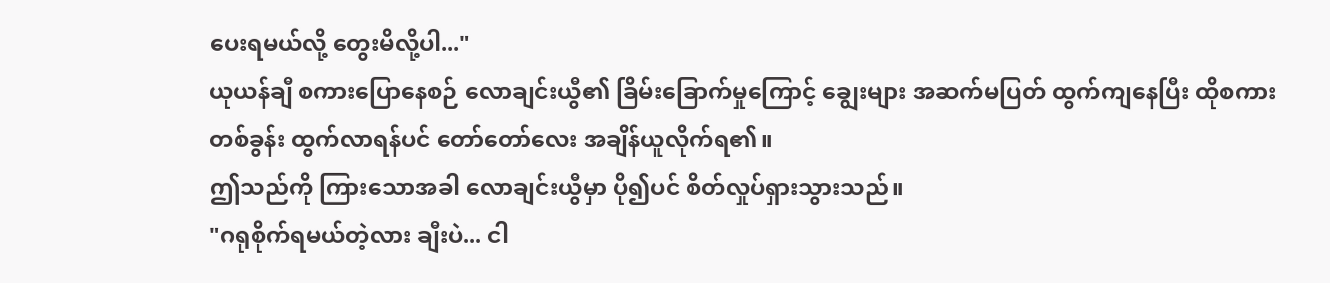ပေးရမယ်လို့ တွေးမိလို့ပါ..."
ယုယန်ချီ စကားပြောနေစဉ် လောချင်းယွီ၏ ခြိမ်းခြောက်မှုကြောင့် ချွေးများ အဆက်မပြတ် ထွက်ကျနေပြီး ထိုစကားတစ်ခွန်း ထွက်လာရန်ပင် တော်တော်လေး အချိန်ယူလိုက်ရ၏။
ဤသည်ကို ကြားသောအခါ လောချင်းယွီမှာ ပို၍ပင် စိတ်လှုပ်ရှားသွားသည်။
"ဂရုစိုက်ရမယ်တဲ့လား ချီးပဲ... ငါ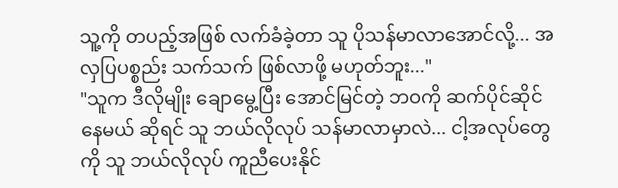သူ့ကို တပည့်အဖြစ် လက်ခံခဲ့တာ သူ ပိုသန်မာလာအောင်လို့... အလှပြပစ္စည်း သက်သက် ဖြစ်လာဖို့ မဟုတ်ဘူး..."
"သူက ဒီလိုမျိုး ချောမွေ့ပြီး အောင်မြင်တဲ့ ဘဝကို ဆက်ပိုင်ဆိုင်နေမယ် ဆိုရင် သူ ဘယ်လိုလုပ် သန်မာလာမှာလဲ... ငါ့အလုပ်တွေကို သူ ဘယ်လိုလုပ် ကူညီပေးနိုင်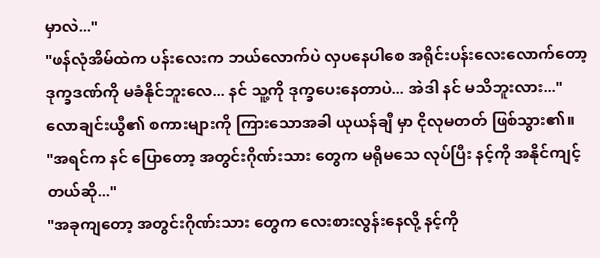မှာလဲ..."
"ဖန်လုံအိမ်ထဲက ပန်းလေးက ဘယ်လောက်ပဲ လှပနေပါစေ အရိုင်းပန်းလေးလောက်တော့ ဒုက္ခဒဏ်ကို မခံနိုင်ဘူးလေ... နင် သူ့ကို ဒုက္ခပေးနေတာပဲ... အဲဒါ နင် မသိဘူးလား..."
လောချင်းယွီ၏ စကားများကို ကြားသောအခါ ယုယန်ချီ မှာ ငိုလုမတတ် ဖြစ်သွား၏။
"အရင်က နင် ပြောတော့ အတွင်းဂိုဏ်းသား တွေက မရိုမသေ လုပ်ပြီး နင့်ကို အနိုင်ကျင့်တယ်ဆို..."
"အခုကျတော့ အတွင်းဂိုဏ်းသား တွေက လေးစားလွန်းနေလို့ နင့်ကို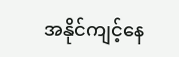အနိုင်ကျင့်နေ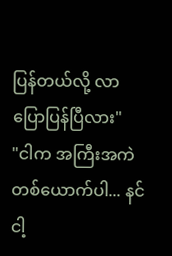ပြန်တယ်လို့ လာပြောပြန်ပြီလား"
"ငါက အကြီးအကဲ တစ်ယောက်ပါ... နင် ငါ့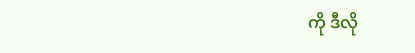ကို ဒီလို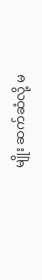မျိုး ဆက်ဆံလို့ မ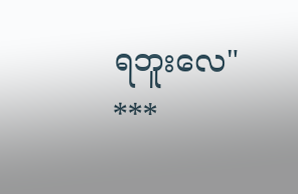ရဘူးလေ"
***